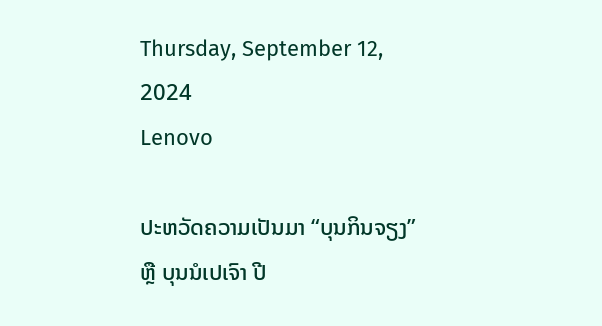Thursday, September 12, 2024
Lenovo

ປະຫວັດຄວາມເປັນມາ “ບຸນກິນຈຽງ” ຫຼື ບຸນນໍເປເຈົາ ປີ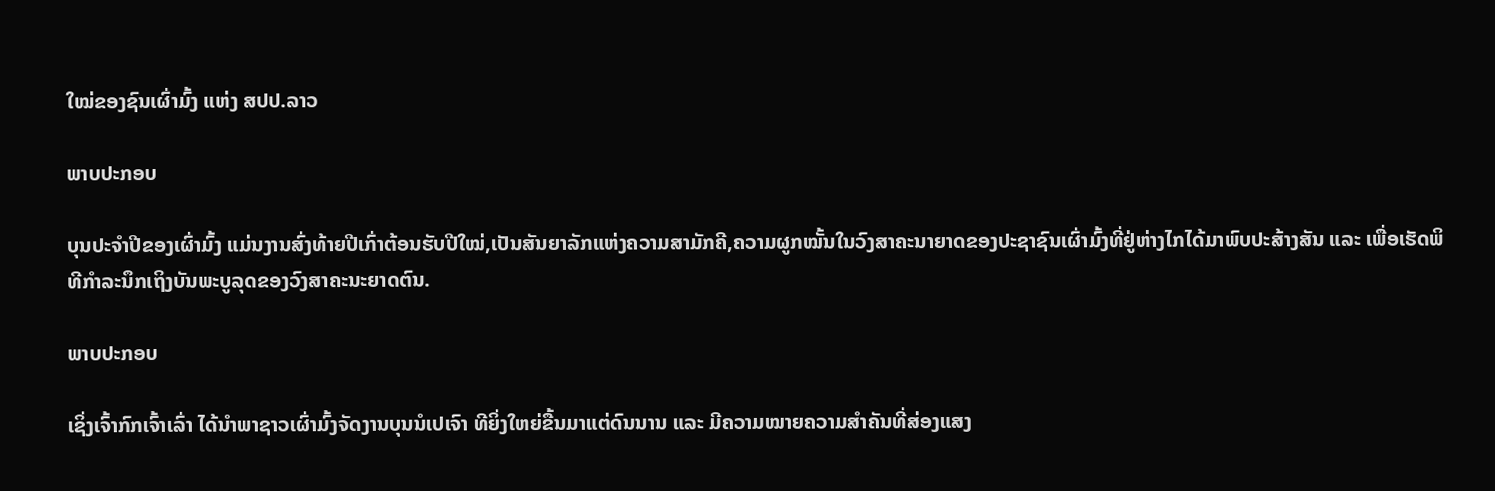ໃໝ່ຂອງຊົນເຜົ່າມົ້ງ ແຫ່ງ ສປປ.ລາວ

ພາບປະກອບ

ບຸນປະຈຳປີຂອງເຜົ່າມົ້ງ ແມ່ນງານສົ່ງທ້າຍປີເກົ່າຕ້ອນຮັບປີໃໝ່,ເປັນສັນຍາລັກແຫ່ງຄວາມສາມັກຄີ,ຄວາມຜູກໝັ້ນໃນວົງສາຄະນາຍາດຂອງປະຊາຊົນເຜົ່າມົ້ງທີ່ຢູ່ຫ່າງໄກໄດ້ມາພົບປະສ້າງສັນ ແລະ ເພື່ອເຮັດພິທີກຳລະນຶກເຖິງບັນພະບູລຸດຂອງວົງສາຄະນະຍາດຕົນ.

ພາບປະກອບ

ເຊິ່ງເຈົ້າກົກເຈົ້າເລົ່າ ໄດ້ນຳພາຊາວເຜົ່າມົ້ງຈັດງານບຸນນໍເປເຈົາ ທີຍິ່ງໃຫຍ່ຂື້ນມາແຕ່ດົນນານ ແລະ ມີຄວາມໝາຍຄວາມສຳຄັນທີ່ສ່ອງແສງ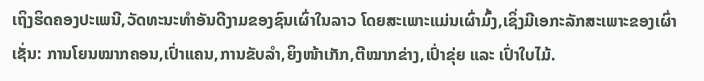ເຖິງຮິດຄອງປະເພນີ,ວັດທະນະທຳອັນດີງາມຂອງຊົນເຜົ່າໃນລາວ ໂດຍສະເພາະແມ່ນເຜົ່າມົ້ງ,ເຊິ່ງມີເອກະລັກສະເພາະຂອງເຜົ່າເຊັ່ນ: ການໂຍນໝາກຄອນ,ເປົ່າແຄນ,ການຂັບລຳ,ຍິງໜ້າເກັກ,ຕີໝາກຂ່າງ,ເປົ່າຂຸ່ຍ ແລະ ເປົ່າໃບໄມ້.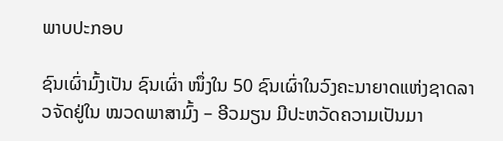ພາບປະກອບ

ຊົນເຜົ່າມົ້ງເປັນ ຊົນເຜົ່າ ໜຶ່ງໃນ 50 ຊົນເຜົ່າໃນວົງຄະນາຍາດແຫ່ງຊາດລາວຈັດຢູ່ໃນ ໝວດພາສາມົ້ງ – ອີວມຽນ ມີປະຫວັດຄວາມເປັນມາ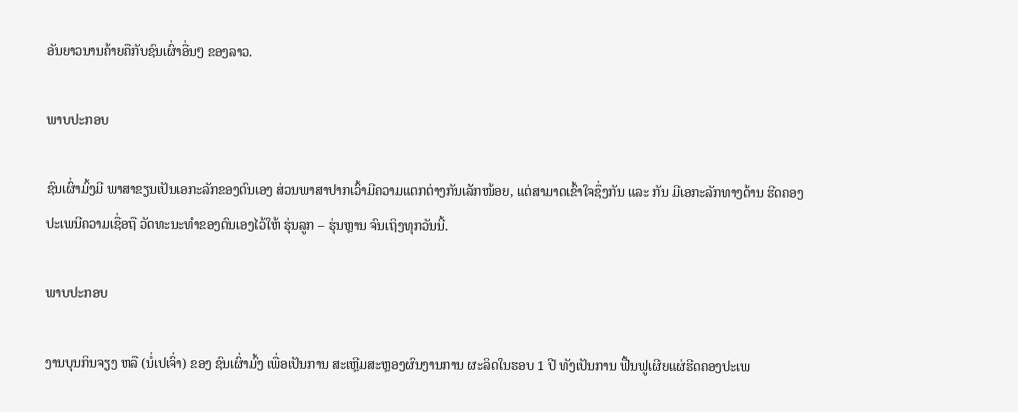ອັນຍາວນານຄ້າຍຄືກັບຊົນເຜົ່າອື່ນໆ ຂອງລາວ.

ພາບປະກອບ

ຊົນເຜົ່າມົ້ງມີ ພາສາຂຽນເປັນເອກະລັກຂອງຕົນເອງ ສ່ວນພາສາປາກເວົ້າມີຄວາມແຕກຕ່າງກັນເລັກໜ້ອຍ, ແຕ່ສາມາດເຂົ້າໃຈຊຶ່ງກັນ ແລະ ກັນ ມີເອກະລັກທາງດ້ານ ຮີດຄອງ ປະເພນີຄວາມເຊື່ອຖື ວັດທະນະທຳຂອງຕົນເອງໄວ້ໃຫ້ ຮຸ່ນລູກ – ຮຸ່ນຫຼານ ຈົນເຖິງທຸກວັນນີ້.

ພາບປະກອບ

ງານບຸນກິນຈຽງ ຫລື (ນໍ່ເປເຈົ່າ) ຂອງ ຊົນເຜົ່າມົ້ງ ເພື່ອເປັນການ ສະເຫຼີມສະຫຼອງຜົນງານການ ຜະລິດໃນຮອບ 1 ປີ ທັງເປັນການ ຟື້ນຟູເຜີຍແຜ່ຮີດຄອງປະເພ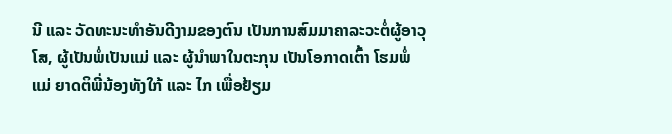ນີ ແລະ ວັດທະນະທຳອັນດີງາມຂອງຕົນ ເປັນການສົມມາຄາລະວະຕໍ່ຜູ້ອາວຸໂສ, ຜູ້ເປັນພໍ່ເປັນແມ່ ແລະ ຜູ້ນຳພາໃນຕະກຸນ ເປັນໂອກາດເຕົ້າ ໂຮມພໍ່ແມ່ ຍາດຕິພີ່ນ້ອງທັງໃກ້ ແລະ ໄກ ເພື່ອຢ້ຽມ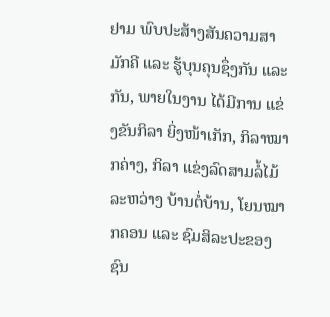ຢາມ ພົບປະສ້າງສັນຄວາມສາມັກຄີ ແລະ ຮູ້ບຸນຄຸນຊຶ່ງກັນ ແລະ ກັນ, ພາຍໃນງານ ໄດ້ມີການ ແຂ່ງຂັນກິລາ ຍິ່ງໜ້າເກັກ, ກິລາໝາກຄ່າງ, ກິລາ ແຂ່ງລົດສາມລໍ້ໄມ້ ລະຫວ່າງ ບ້ານຕໍ່ບ້ານ, ໂຍນໝາກຄອນ ແລະ ຊົມສິລະປະຂອງຊົນ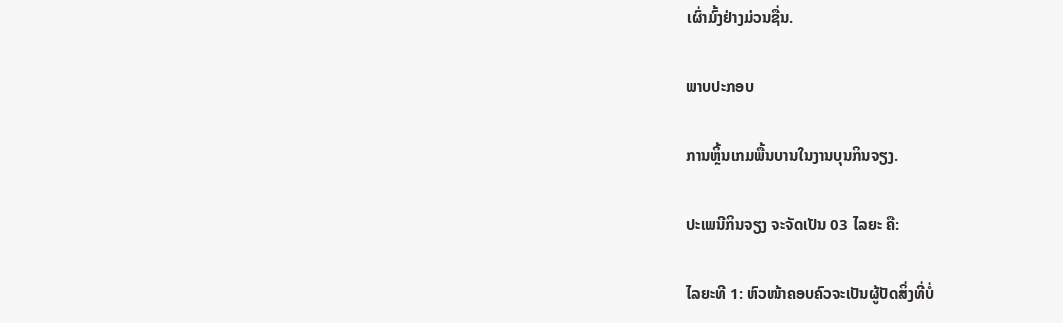ເຜົ່າມົ້ງຢ່າງມ່ວນຊື່ນ.

ພາບປະກອບ

ການຫຼິ້ນເກມພື້ນບານໃນງານບຸນກິນຈຽງ.

ປະເພນີກິນຈຽງ ຈະຈັດເປັນ 03 ໄລຍະ ຄື:

ໄລຍະທີ 1: ຫົວໜ້າຄອບຄົວຈະເປັນຜູ້ປັດສິ່ງທີ່ບໍ່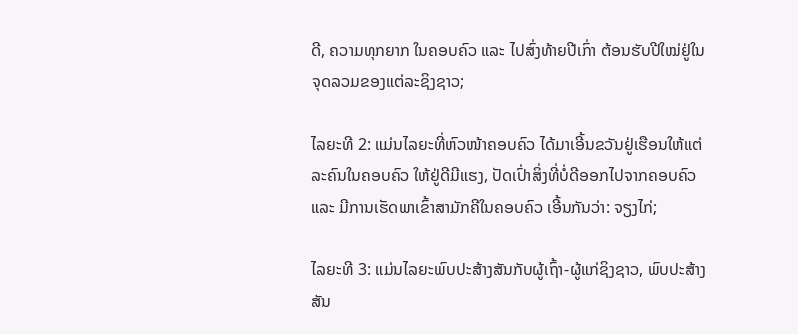ດີ, ຄວາມທຸກຍາກ ໃນຄອບຄົວ ແລະ ໄປສົ່ງທ້າຍປີເກົ່າ ຕ້ອນຮັບປີໃໝ່ຢູ່ໃນຈຸດລວມຂອງແຕ່ລະຊິງຊາວ;

ໄລຍະທີ 2: ແມ່ນໄລຍະທີ່ຫົວໜ້າຄອບຄົວ ໄດ້ມາເອີ້ນຂວັນຢູ່ເຮືອນໃຫ້ແຕ່ ລະຄົນໃນຄອບຄົວ ໃຫ້ຢູ່ດີມີແຮງ, ປັດເປົ່າສິ່ງທີ່ບໍ່ດີອອກໄປຈາກຄອບຄົວ ແລະ ມີການເຮັດພາເຂົ້າສາມັກຄີໃນຄອບຄົວ ເອີ້ນກັນວ່າ: ຈຽງໄກ່;

ໄລຍະທີ 3: ແມ່ນໄລຍະພົບປະສ້າງສັນກັບຜູ້ເຖົ້າ-ຜູ້ແກ່ຊິງຊາວ, ພົບປະສ້າງສັນ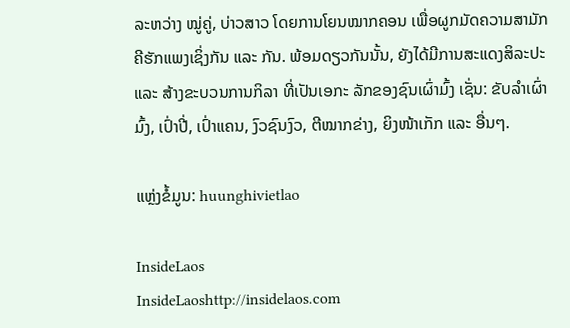ລະຫວ່າງ ໝູ່ຄູ່, ບ່າວສາວ ໂດຍການໂຍນໝາກຄອນ ເພື່ອຜູກມັດຄວາມສາມັກຄີຮັກແພງເຊິ່ງກັນ ແລະ ກັນ. ພ້ອມດຽວກັນນັ້ນ, ຍັງໄດ້ມີການສະແດງສິລະປະ ແລະ ສ້າງຂະບວນການກິລາ ທີ່ເປັນເອກະ ລັກຂອງຊົນເຜົ່າມົ້ງ ເຊັ່ນ: ຂັບລໍາເຜົ່າມົ້ງ, ເປົ່າປີ່, ເປົ່າແຄນ, ງົວຊົນງົວ, ຕີໝາກຂ່າງ, ຍິງໜ້າເກັກ ແລະ ອື່ນໆ.

ແຫຼ່ງຂໍ້ມູນ: huunghivietlao

InsideLaos
InsideLaoshttp://insidelaos.com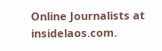Online Journalists at insidelaos.com.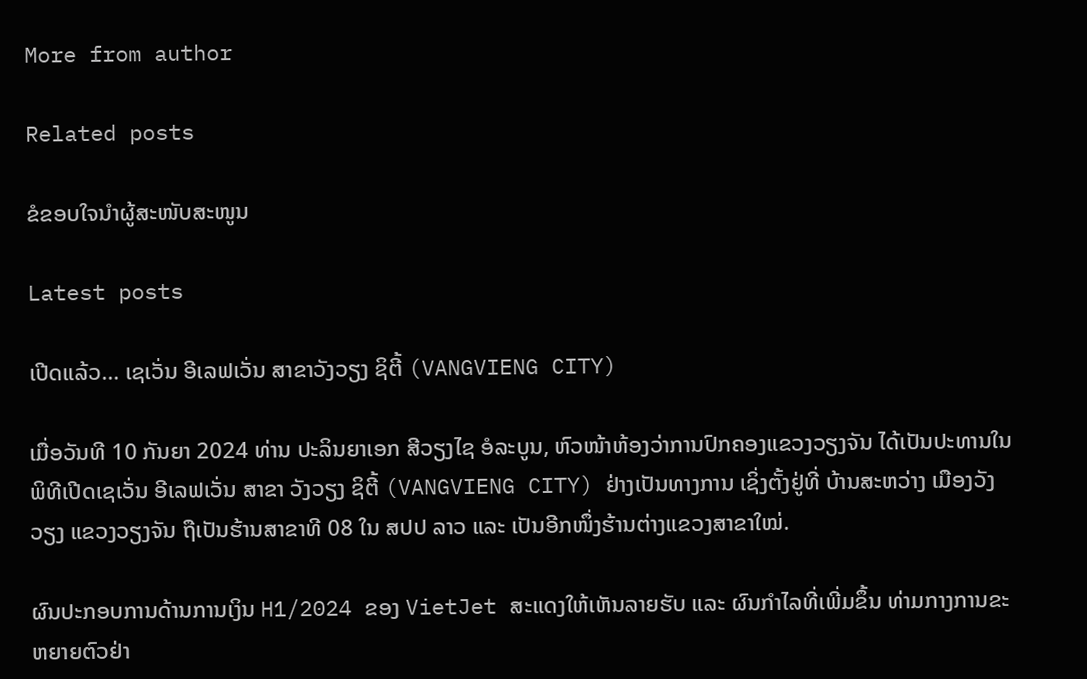More from author

Related posts

ຂໍຂອບໃຈນຳຜູ້ສະໜັບສະໜູນ

Latest posts

ເປີດແລ້ວ… ເຊເວັ່ນ ອີເລຟເວັ່ນ ສາຂາວັງວຽງ ຊິຕີ້ (VANGVIENG CITY)

ເມື່ອວັນທີ 10 ກັນຍາ 2024 ທ່ານ ປະລິນຍາເອກ ສີວຽງໄຊ ອໍລະບູນ, ຫົວໜ້າຫ້ອງວ່າການປົກຄອງແຂວງວຽງຈັນ ໄດ້ເປັນປະທານໃນພິທີເປີດເຊເວັ່ນ ອີເລຟເວັ່ນ ສາຂາ ວັງວຽງ ຊິຕີ້ (VANGVIENG CITY) ຢ່າງເປັນທາງການ ເຊິ່ງຕັ້ງຢູ່ທີ່ ບ້ານສະຫວ່າງ ເມືອງວັງວຽງ ແຂວງວຽງຈັນ ຖືເປັນຮ້ານສາຂາທີ 08 ໃນ ສປປ ລາວ ແລະ ເປັນອີກໜຶ່ງຮ້ານຕ່າງແຂວງສາຂາໃໝ່.

ຜົນປະກອບການດ້ານການເງິນ H1/2024 ຂອງ VietJet ສະແດງໃຫ້ເຫັນລາຍຮັບ ແລະ ຜົນກຳໄລທີ່ເພີ່ມຂຶ້ນ ທ່າມກາງການຂະຫຍາຍຕົວຢ່າ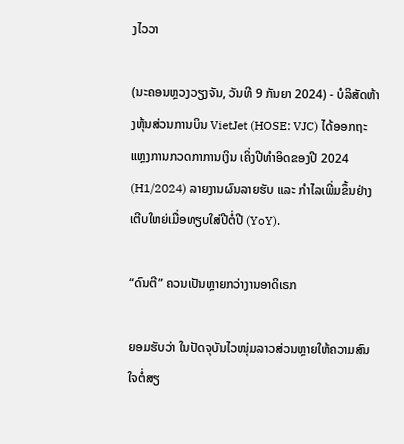ງໄວວາ

(ນະຄອນຫຼວງວຽງຈັນ, ວັນທີ 9 ກັນຍາ 2024) - ບໍລິສັດຫ້າງຫຸ້ນສ່ວນການບິນ VietJet (HOSE: VJC) ໄດ້ອອກຖະແຫຼງການກວດກາການເງິນ ເຄິ່ງປີທຳອິດຂອງປີ 2024 (H1/2024) ລາຍງານຜົນລາຍຮັບ ແລະ ກຳໄລເພີ່ມຂຶ້ນຢ່າງເຕີບໃຫຍ່ເມື່ອທຽບໃສ່ປີຕໍ່ປີ (YoY).

“ດົນຕີ” ຄວນເປັນຫຼາຍກວ່າງານອາດິເຣກ

ຍອມຮັບວ່າ ໃນປັດຈຸບັນໄວໜຸ່ມລາວສ່ວນຫຼາຍໃຫ້ຄວາມສົນໃຈຕໍ່ສຽ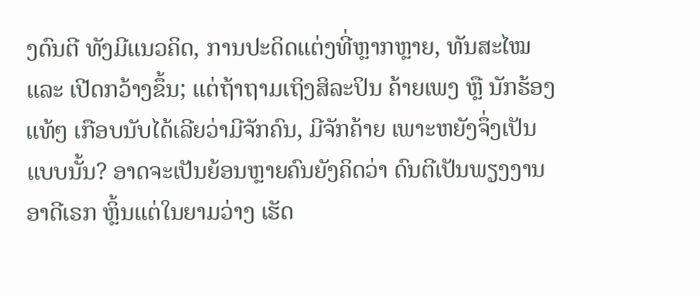ງດົນຕີ ທັງມີແນວຄິດ, ການປະດິດແຕ່ງທີ່ຫຼາກຫຼາຍ, ທັນສະໄໝ ແລະ ເປີດກວ້າງຂຶ້ນ; ແຕ່ຖ້າຖາມເຖິງສິລະປິນ ຄ້າຍເພງ ຫຼື ນັກຮ້ອງແທ້ໆ ເກືອບນັບໄດ້ເລີຍວ່າມີຈັກຄົນ, ມີຈັກຄ້າຍ ເພາະຫຍັງຈຶ່ງເປັນແບບນັ້ນ? ອາດຈະເປັນຍ້ອນຫຼາຍຄົນຍັງຄິດວ່າ ດົນຕີເປັນພຽງງານອາດີເຣກ ຫຼິ້ນແຕ່ໃນຍາມວ່າງ ເຮັດ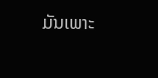ມັນເພາະ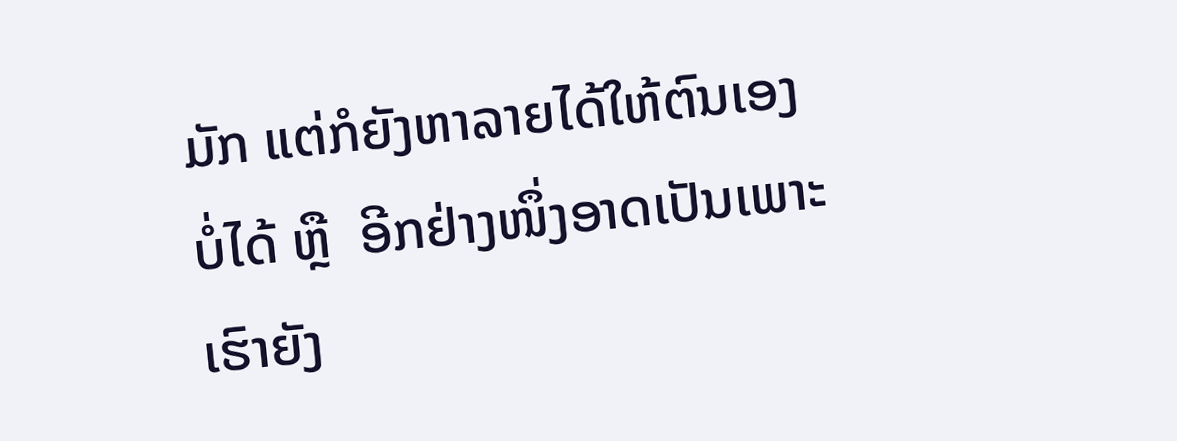ມັກ ແຕ່ກໍຍັງຫາລາຍໄດ້ໃຫ້ຕົນເອງບໍ່ໄດ້ ຫຼື  ອີກຢ່າງໜຶ່ງອາດເປັນເພາະເຮົາຍັງ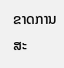ຂາດການສະ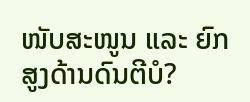ໜັບສະໜູນ ແລະ ຍົກສູງດ້ານດົນຕີບໍ?